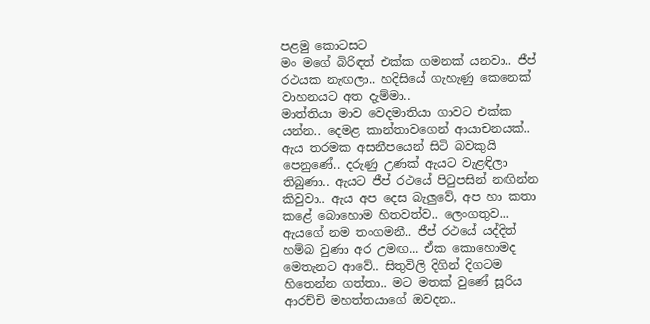පළමු කොටසට
මං මගේ බිරිඳත් එක්ක ගමනක් යනවා.. ජීප් රථයක නැඟලා.. හදිසියේ ගැහැණු කෙනෙක් වාහනයට අත දැම්මා..
මාත්තියා මාව වෙදමාතියා ගාවට එක්ක යන්න.. දෙමළ කාන්තාවගෙන් ආයාචනයක්.. ඇය තරමක අසනීපයෙන් සිටි බවකුයි පෙනුණේ.. දරුණු උණක් ඇයට වැළඳිලා තිබුණා.. ඇයට ජීප් රථයේ පිටුපසින් නඟින්න කිවුවා.. ඇය අප දෙස බැලුවේ, අප හා කතා කළේ බොහොම හිතවත්ව.. ලෙංගතුව... ඇයගේ නම තංගමනී.. ජීප් රථයේ යද්දිත් හම්බ වුණා අර උමඟ... ඒක කොහොමද මෙතැනට ආවේ.. සිතුවිලි දිගින් දිගටම හිතෙන්න ගත්තා.. මට මතක් වුණේ සූරිය ආරච්චි මහත්තයාගේ ඔවදන..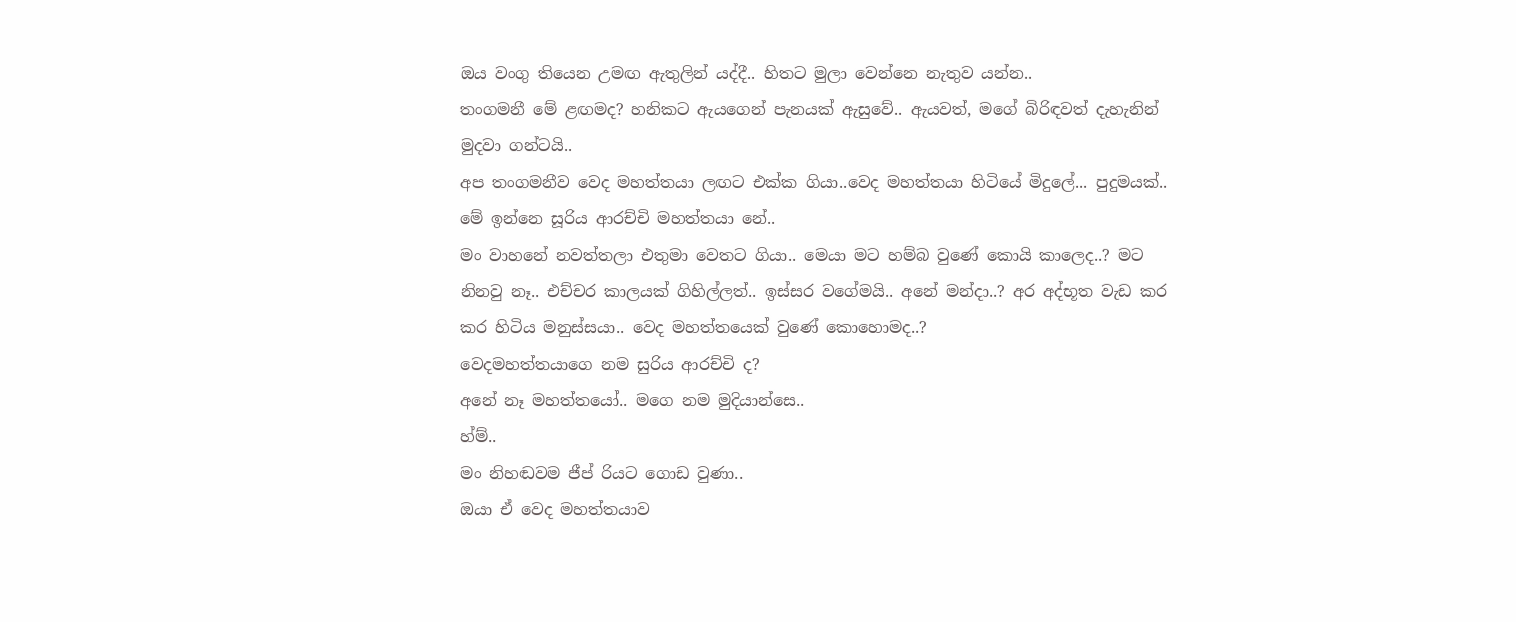ඔය වංගු තියෙන උමඟ ඇතුලින් යද්දී.. හිතට මුලා වෙන්නෙ නැතුව යන්න..
තංගමනී මේ ළඟමද? හනිකට ඇයගෙන් පැනයක් ඇසුවේ.. ඇයවත්, මගේ බිරිඳවත් දැහැනින් මුදවා ගන්ටයි..
අප තංගමනීව වෙද මහත්තයා ලඟට එක්ක ගියා..වෙද මහත්තයා හිටියේ මිදුලේ... පුදුමයක්.. මේ ඉන්නෙ සූරිය ආරච්චි මහත්තයා නේ..
මං වාහනේ නවත්තලා එතුමා වෙතට ගියා.. මෙයා මට හම්බ වුණේ කොයි කාලෙද..? මට නිනවු නෑ.. එච්චර කාලයක් ගිහිල්ලත්.. ඉස්සර වගේමයි.. අනේ මන්දා..? අර අද්භූත වැඩ කර කර හිටිය මනුස්සයා.. වෙද මහත්තයෙක් වුණේ කොහොමද..?
වෙදමහත්තයාගෙ නම සුරිය ආරච්චි ද?
අනේ නෑ මහත්තයෝ.. මගෙ නම මුදියාන්සෙ..
හ්ම්..
මං නිහඬවම ජීප් රියට ගොඩ වුණා..
ඔයා ඒ වෙද මහත්තයාව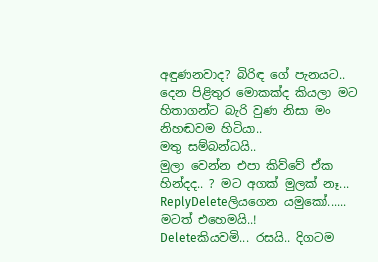අඳුණනවාද? බිරිඳ ගේ පැනයට.. දෙන පිළිතුර මොකක්ද කියලා මට හිතාගන්ට බැරි වුණ නිසා මං නිහඬවම හිටියා..
මතු සම්බන්ධයි..
මුලා වෙන්න එපා කිව්වේ ඒක හින්දද.. ? මට අගක් මුලක් නෑ...
ReplyDeleteලියගෙන යමුකෝ......
මටත් එහෙමයි..!
Deleteකියවමි... රසයි.. දිගටම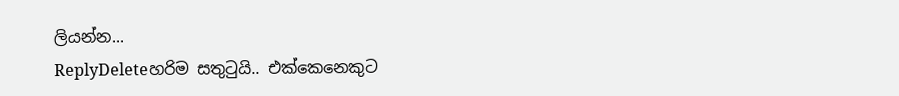ලියන්න...
ReplyDeleteහරිම සතුටුයි.. එක්කෙනෙකුට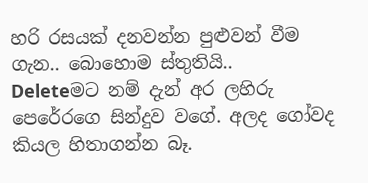හරි රසයක් දනවන්න පුළුවන් වීම ගැන.. බොහොම ස්තුතියි..
Deleteමට නම් දැන් අර ලහිරු පෙරේරගෙ සින්දුව වගේ. අලද ගෝවද කියල හිතාගන්න බෑ.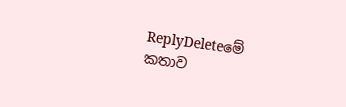ReplyDeleteමේ කතාව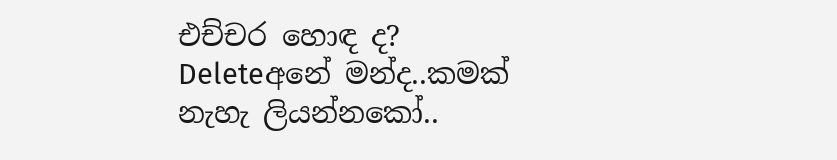එච්චර හොඳ ද?
Deleteඅනේ මන්ද..කමක් නැහැ ලියන්නකෝ..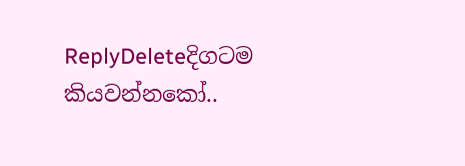ReplyDeleteදිගටම කියවන්නකෝ..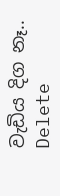වැඩිය දිග නෑ..
Delete